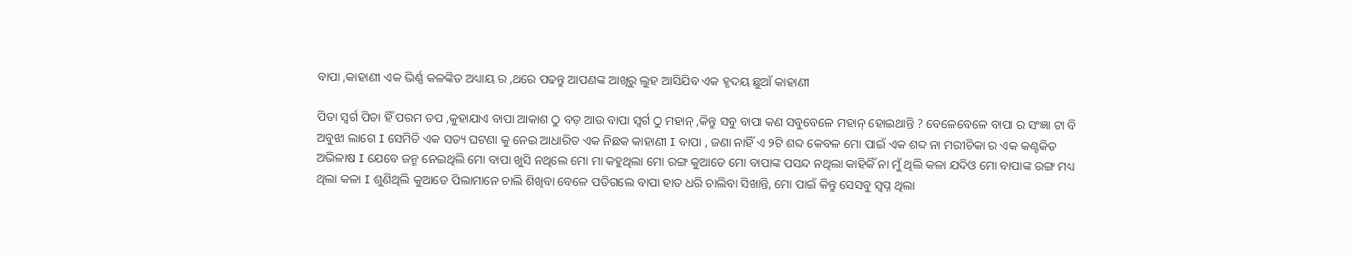ବାପା ,କାହାଣୀ ଏକ ଭିର୍ଣ୍ଣ କଳଙ୍କିତ ଅଧ୍ୟାୟ ର ,ଥରେ ପଢନ୍ତୁ ଆପଣଙ୍କ ଆଖିରୁ ଲୁହ ଆସିଯିବ ଏକ ହୃଦୟ ଛୁଆଁ କାହାଣୀ

ପିତା ସ୍ବର୍ଗ ପିତା ହିଁ ପରମ ତପ ,କୁହାଯାଏ ବାପା ଆକାଶ ଠୁ ବଡ଼ ଆଉ ବାପା ସ୍ବର୍ଗ ଠୁ ମହାନ୍ ,କିନ୍ତୁ ସବୁ ବାପା କଣ ସବୁବେଳେ ମହାନ୍ ହୋଇଥାନ୍ତି ? ବେଳେବେଳେ ବାପା ର ସଂଜ୍ଞା ଟା ବି ଅବୁଝା ଲାଗେ I ସେମିତି ଏକ ସତ୍ୟ ଘଟଣା କୁ ନେଇ ଆଧାରିତ ଏକ ନିଛକ କାହାଣୀ I ବାପା , ଜଣା ନାହିଁ ଏ ୨ଟି ଶବ୍ଦ କେବଳ ମୋ ପାଇଁ ଏକ ଶବ୍ଦ ନା ମରୀଚିକା ର ଏକ କଣ୍ଟକିତ ଅଭିଳାଷ I ଯେବେ ଜନ୍ମ ନେଇଥିଲି ମୋ ବାପା ଖୁସି ନଥିଲେ ମୋ ମା କହୁଥିଲା ମୋ ରଙ୍ଗ କୁଆଡେ ମୋ ବାପାଙ୍କ ପସନ୍ଦ ନଥିଲା କାହିକିଁ ନା ମୁଁ ଥିଲି କଳା ଯଦିଓ ମୋ ବାପାଙ୍କ ରଙ୍ଗ ମଧ୍ୟ ଥିଲା କଳା I ଶୁଣିଥିଲି କୁଆଡେ ପିଲାମାନେ ଚାଲି ଶିଖିବା ବେଳେ ପଡିଗଲେ ବାପା ହାତ ଧରି ଚାଲିବା ସିଖାନ୍ତି, ମୋ ପାଇଁ କିନ୍ତୁ ସେସବୁ ସ୍ବପ୍ନ ଥିଲା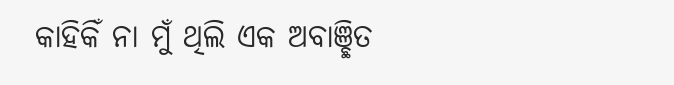କାହିକିଁ ନା ମୁଁ ଥିଲି ଏକ ଅବାଞ୍ଛିତ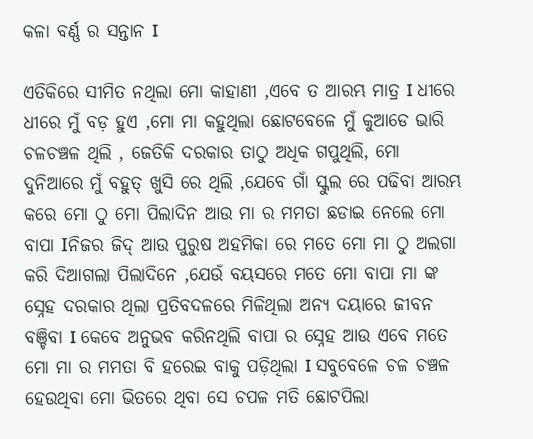କଳା ବର୍ଣ୍ଣ ର ସନ୍ତାନ I

ଏତିକିରେ ସୀମିତ ନଥିଲା ମୋ କାହାଣୀ ,ଏବେ ତ ଆରମ୍ଭ ମାତ୍ର I ଧୀରେ ଧୀରେ ମୁଁ ବଡ଼ ହୁଏ ,ମୋ ମା କହୁଥିଲା ଛୋଟବେଳେ ମୁଁ କୁଆଡେ ଭାରି ଚଳଚଞ୍ଚଳ ଥିଲି , ଜେତିକି ଦରକାର ତାଠୁ ଅଧିକ ଗପୁଥିଲି, ମୋ ଦୁନିଆରେ ମୁଁ ବହୁତ୍ ଖୁସି ରେ ଥିଲି ,ଯେବେ ଗାଁ ସ୍କୁଲ ରେ ପଢିବା ଆରମ୍ଭ କରେ ମୋ ଠୁ ମୋ ପିଲାଦିନ ଆଉ ମା ର ମମତା ଛଡାଇ ନେଲେ ମୋ ବାପା Iନିଜର ଜିଦ୍ ଆଉ ପୁରୁଷ ଅହମିକା ରେ ମତେ ମୋ ମା ଠୁ ଅଲଗା କରି ଦିଆଗଲା ପିଲାଦିନେ ,ଯେଉଁ ବୟସରେ ମତେ ମୋ ବାପା ମା ଙ୍କ ସ୍ନେହ ଦରକାର ଥିଲା ପ୍ରତିବଦଳରେ ମିଳିଥିଲା ଅନ୍ୟ ଦୟାରେ ଜୀବନ ବଞ୍ଚିବା I କେବେ ଅନୁଭବ କରିନଥିଲି ବାପା ର ସ୍ନେହ ଆଉ ଏବେ ମତେ ମୋ ମା ର ମମତା ବି ହରେଇ ବାକୁ ପଡ଼ିଥିଲା I ସବୁବେଳେ ଚଳ ଚଞ୍ଚଳ ହେଉଥିବା ମୋ ଭିତରେ ଥିବା ସେ ଚପଳ ମତି ଛୋଟପିଲା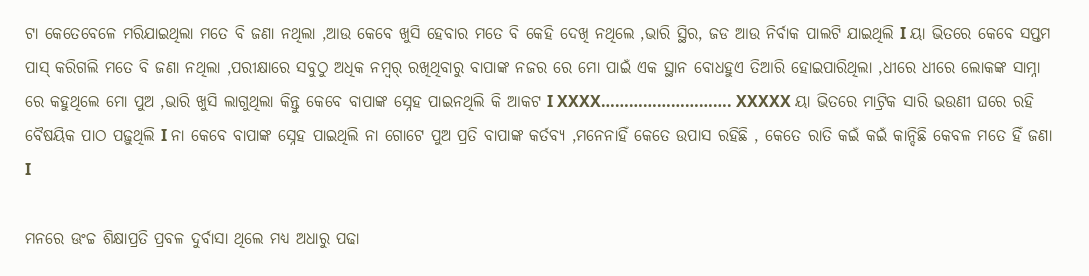ଟା କେତେବେଳେ ମରିଯାଇଥିଲା ମତେ ବି ଜଣା ନଥିଲା ,ଆଉ କେବେ ଖୁସି ହେବାର ମତେ ବି କେହି ଦେଖି ନଥିଲେ ,ଭାରି ସ୍ଥିର, ଜଡ ଆଉ ନିର୍ବାକ ପାଲଟି ଯାଇଥିଲି I ୟା ଭିତରେ କେବେ ସପ୍ତମ ପାସ୍ କରିଗଲି ମତେ ବି ଜଣା ନଥିଲା ,ପରୀକ୍ଷାରେ ସବୁଠୁ ଅଧିକ ନମ୍ୱର୍ ରଖିଥିବାରୁ ବାପାଙ୍କ ନଜର ରେ ମୋ ପାଇଁ ଏକ ସ୍ଥାନ ବୋଧହୁଏ ତିଆରି ହୋଇପାରିଥିଲା ,ଧୀରେ ଧୀରେ ଲୋକଙ୍କ ସାମ୍ନା ରେ କହୁଥିଲେ ମୋ ପୁଅ ,ଭାରି ଖୁସି ଲାଗୁଥିଲା କିନ୍ତୁ କେବେ ବାପାଙ୍କ ସ୍ନେହ ପାଇନଥିଲି କି ଆକଟ I XXXX………………………. XXXXX ୟା ଭିତରେ ମାଟ୍ରିକ ସାରି ଭଉଣୀ ଘରେ ରହି ବୈଷୟିକ ପାଠ ପଢ଼ୁଥିଲି I ନା କେବେ ବାପାଙ୍କ ସ୍ନେହ ପାଇଥିଲି ନା ଗୋଟେ ପୁଅ ପ୍ରତି ବାପାଙ୍କ କର୍ତବ୍ୟ ,ମନେନାହିଁ କେତେ ଉପାସ ରହିଛି , କେତେ ରାତି କଇଁ କଇଁ କାନ୍ଦିଛି କେବଳ ମତେ ହିଁ ଜଣା I

ମନରେ ଊଂଚ୍ଚ ଶିକ୍ଷାପ୍ରତି ପ୍ରବଳ ଦୁର୍ବାସା ଥିଲେ ମଧ୍ୟ ଅଧାରୁ ପଢା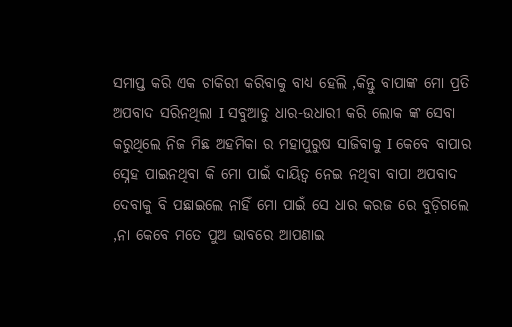ସମାପ୍ତ କରି ଏକ ଚାକିରୀ କରିବାକୁ ବାଧ୍ୟ ହେଲି ,କିନ୍ତୁ ବାପାଙ୍କ ମୋ ପ୍ରତି ଅପବାଦ ସରିନଥିଲା I ସବୁଆଡୁ ଧାର-ଉଧାରୀ କରି ଲୋକ ଙ୍କ ସେବା କରୁଥିଲେ ନିଜ ମିଛ ଅହମିକା ର ମହାପୁରୁଷ ସାଜିବାକୁ I କେବେ ବାପାର ସ୍ନେହ ପାଇନଥିବା କି ମୋ ପାଇଁ ଦାୟିତ୍ୱ ନେଇ ନଥିବା ବାପା ଅପବାଦ ଦେବାକୁ ବି ପଛାଇଲେ ନାହିଁ ମୋ ପାଇଁ ସେ ଧାର କରଜ ରେ ବୁଡ଼ିଗଲେ ,ନା କେବେ ମତେ ପୁଅ ଭାବରେ ଆପଣାଇ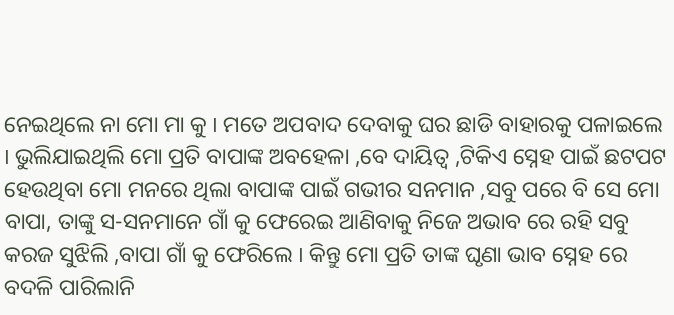ନେଇଥିଲେ ନା ମୋ ମା କୁ I ମତେ ଅପବାଦ ଦେବାକୁ ଘର ଛାଡି ବାହାରକୁ ପଳାଇଲେ I ଭୁଲିଯାଇଥିଲି ମୋ ପ୍ରତି ବାପାଙ୍କ ଅବହେଳା ,ବେ ଦାୟିତ୍ୱ ,ଟିକିଏ ସ୍ନେହ ପାଇଁ ଛଟପଟ ହେଉଥିବା ମୋ ମନରେ ଥିଲା ବାପାଙ୍କ ପାଇଁ ଗଭୀର ସନମାନ ,ସବୁ ପରେ ବି ସେ ମୋ ବାପା, ତାଙ୍କୁ ସ-ସନମାନେ ଗାଁ କୁ ଫେରେଇ ଆଣିବାକୁ ନିଜେ ଅଭାବ ରେ ରହି ସବୁ କରଜ ସୁଝିଲି ,ବାପା ଗାଁ କୁ ଫେରିଲେ I କିନ୍ତୁ ମୋ ପ୍ରତି ତାଙ୍କ ଘୃଣା ଭାବ ସ୍ନେହ ରେ ବଦଳି ପାରିଲାନି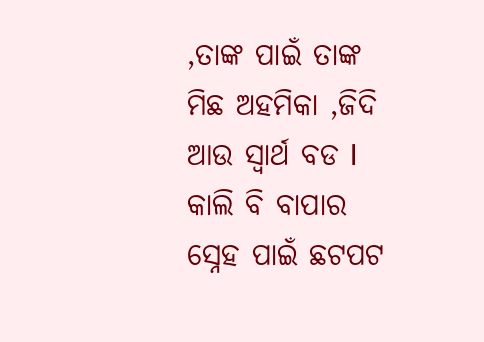,ତାଙ୍କ ପାଇଁ ତାଙ୍କ ମିଛ ଅହମିକା ,ଜିଦି ଆଉ ସ୍ୱାର୍ଥ ବଡ I କାଲି ବି ବାପାର ସ୍ନେହ ପାଇଁ ଛଟପଟ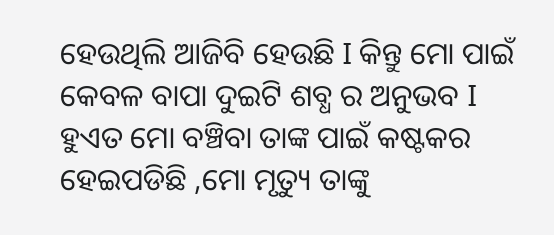ହେଉଥିଲି ଆଜିବି ହେଉଛି I କିନ୍ତୁ ମୋ ପାଇଁ କେବଳ ବାପା ଦୁଇଟି ଶବ୍ଧ ର ଅନୁଭବ I ହୁଏତ ମୋ ବଞ୍ଚିବା ତାଙ୍କ ପାଇଁ କଷ୍ଟକର ହେଇପଡିଛି ,ମୋ ମୃତ୍ୟୁ ତାଙ୍କୁ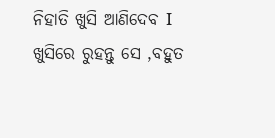ନିହାତି ଖୁସି ଆଣିଦେବ I ଖୁସିରେ ରୁହନ୍ତୁ ସେ ,ବହୁତ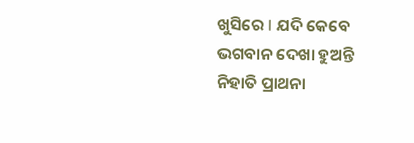ଖୁସିରେ I ଯଦି କେବେ ଭଗବାନ ଦେଖା ହୁଅନ୍ତି ନିହାତି ପ୍ରାଥନା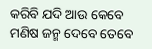କରିବି ଯଦି ଆଉ କେବେ ମଣିଷ ଜନ୍ମ ଦେବେ ତେବେ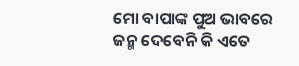ମୋ ବାପାଙ୍କ ପୁଅ ଭାବରେ ଜନ୍ମ ଦେବେନି କି ଏତେ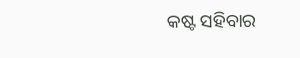କଷ୍ଟ ସହିବାର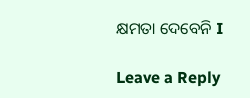କ୍ଷମତା ଦେବେନି I

Leave a Reply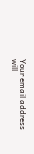Your email address will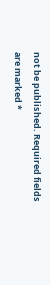not be published. Required fields are marked *